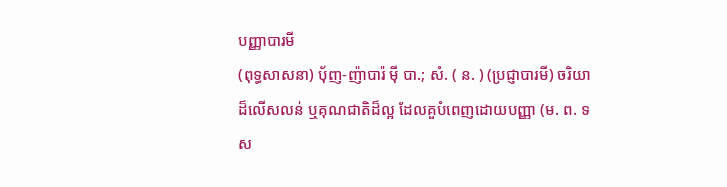បញ្ញាបារមី
(ពុទ្ធសាសនា) ប៉័ញ-ញ៉ាបារ៉ ម៉ី បា.; សំ. ( ន. ) (ប្រជ្ញាបារមី) ចរិយាដ៏លើសលន់ ឬគុណជាតិដ៏ល្អ ដែលគួបំពេញដោយបញ្ញា (ម. ព. ទស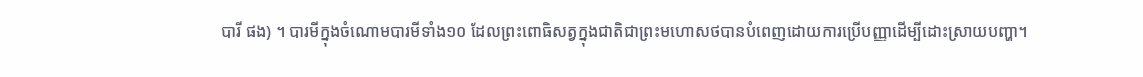បារី ផង) ។ បារមីក្នុងចំណោមបារមីទាំង១០ ដែលព្រះពោធិសត្វក្នុងជាតិជាព្រះមហោសថបានបំពេញដោយការប្រើបញ្ញាដើម្បីដោះស្រាយបញ្ហា។